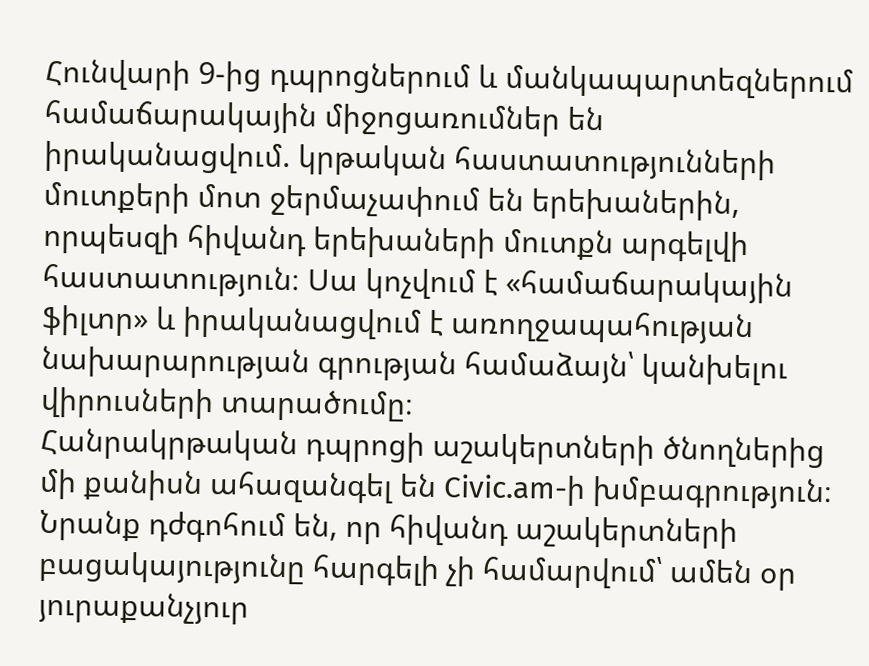Հունվարի 9-ից դպրոցներում և մանկապարտեզներում համաճարակային միջոցառումներ են իրականացվում. կրթական հաստատությունների մուտքերի մոտ ջերմաչափում են երեխաներին, որպեսզի հիվանդ երեխաների մուտքն արգելվի հաստատություն։ Սա կոչվում է «համաճարակային ֆիլտր» և իրականացվում է առողջապահության նախարարության գրության համաձայն՝ կանխելու վիրուսների տարածումը։
Հանրակրթական դպրոցի աշակերտների ծնողներից մի քանիսն ահազանգել են Civic.am-ի խմբագրություն։ Նրանք դժգոհում են, որ հիվանդ աշակերտների բացակայությունը հարգելի չի համարվում՝ ամեն օր յուրաքանչյուր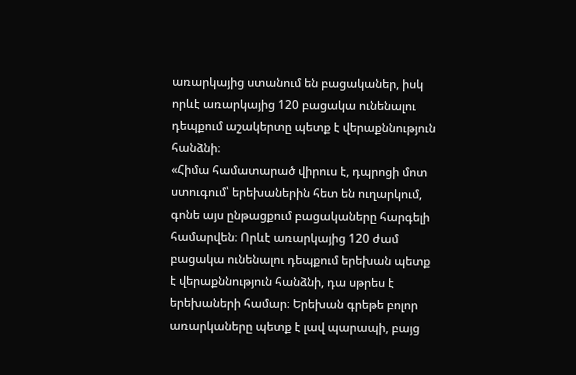առարկայից ստանում են բացականեր, իսկ որևէ առարկայից 120 բացակա ունենալու դեպքում աշակերտը պետք է վերաքննություն հանձնի։
«Հիմա համատարած վիրուս է, դպրոցի մոտ ստուգում՝ երեխաներին հետ են ուղարկում, գոնե այս ընթացքում բացակաները հարգելի համարվեն։ Որևէ առարկայից 120 ժամ բացակա ունենալու դեպքում երեխան պետք է վերաքննություն հանձնի, դա սթրես է երեխաների համար։ Երեխան գրեթե բոլոր առարկաները պետք է լավ պարապի, բայց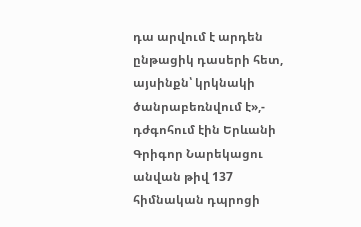դա արվում է արդեն ընթացիկ դասերի հետ, այսինքն՝ կրկնակի ծանրաբեռնվում է»,- դժգոհում էին Երևանի Գրիգոր Նարեկացու անվան թիվ 137 հիմնական դպրոցի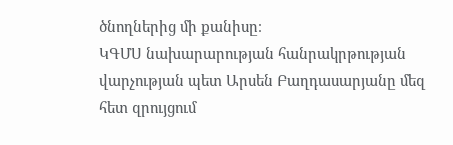ծնողներից մի քանիսը։
ԿԳՄՍ նախարարության հանրակրթության վարչության պետ Արսեն Բաղդասարյանը մեզ հետ զրույցում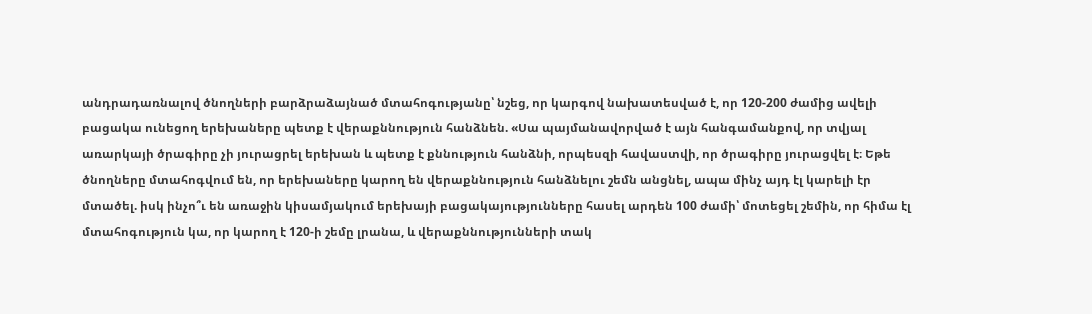անդրադառնալով ծնողների բարձրաձայնած մտահոգությանը՝ նշեց, որ կարգով նախատեսված է, որ 120-200 ժամից ավելի բացակա ունեցող երեխաները պետք է վերաքննություն հանձնեն. «Սա պայմանավորված է այն հանգամանքով, որ տվյալ առարկայի ծրագիրը չի յուրացրել երեխան և պետք է քննություն հանձնի, որպեսզի հավաստվի, որ ծրագիրը յուրացվել է։ Եթե ծնողները մտահոգվում են, որ երեխաները կարող են վերաքննություն հանձնելու շեմն անցնել, ապա մինչ այդ էլ կարելի էր մտածել. իսկ ինչո՞ւ են առաջին կիսամյակում երեխայի բացակայությունները հասել արդեն 100 ժամի՝ մոտեցել շեմին, որ հիմա էլ մտահոգություն կա, որ կարող է 120-ի շեմը լրանա, և վերաքննությունների տակ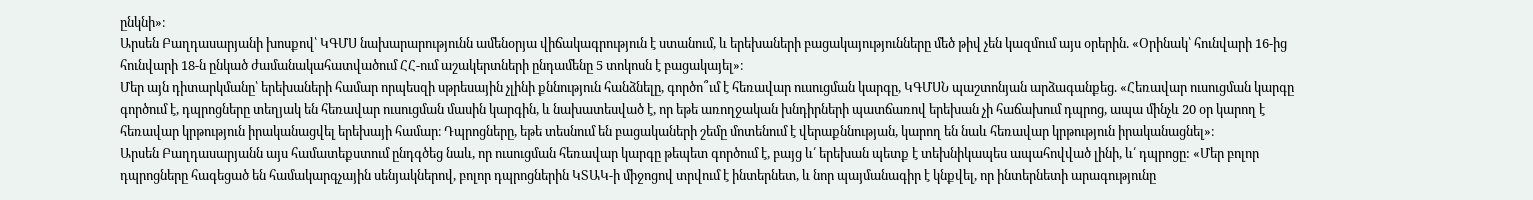ընկնի»։
Արսեն Բաղդասարյանի խոսքով՝ ԿԳՄՍ նախարարությունն ամենօրյա վիճակագրություն է ստանում, և երեխաների բացակայությունները մեծ թիվ չեն կազմում այս օրերին. «Օրինակ՝ հունվարի 16-ից հունվարի 18-ն ընկած ժամանակահատվածում ՀՀ-ում աշակերտների ընդամենը 5 տոկոսն է բացակայել»։
Մեր այն դիտարկմանը՝ երեխաների համար որպեսզի սթրեսային չլինի քննություն հանձնելը, գործո՞ւմ է հեռավար ուսուցման կարգը, ԿԳՄՍՆ պաշտոնյան արձագանքեց. «Հեռավար ուսուցման կարգը գործում է, դպրոցները տեղյակ են հեռավար ուսուցման մասին կարգին, և նախատեսված է, որ եթե առողջական խնդիրների պատճառով երեխան չի հաճախում դպրոց, ապա մինչև 20 օր կարող է հեռավար կրթություն իրականացվել երեխայի համար։ Դպրոցները, եթե տեսնում են բացակաների շեմը մոտենում է վերաքննության, կարող են նաև հեռավար կրթություն իրականացնել»։
Արսեն Բաղդասարյանն այս համատեքստում ընդգծեց նաև, որ ուսուցման հեռավար կարգը թեպետ գործում է, բայց և՛ երեխան պետք է տեխնիկապես ապահովված լինի, և՛ դպրոցը: «Մեր բոլոր դպրոցները հագեցած են համակարգչային սենյակներով, բոլոր դպրոցներին ԿՏԱԿ-ի միջոցով տրվում է ինտերնետ, և նոր պայմանագիր է կնքվել, որ ինտերնետի արագությունը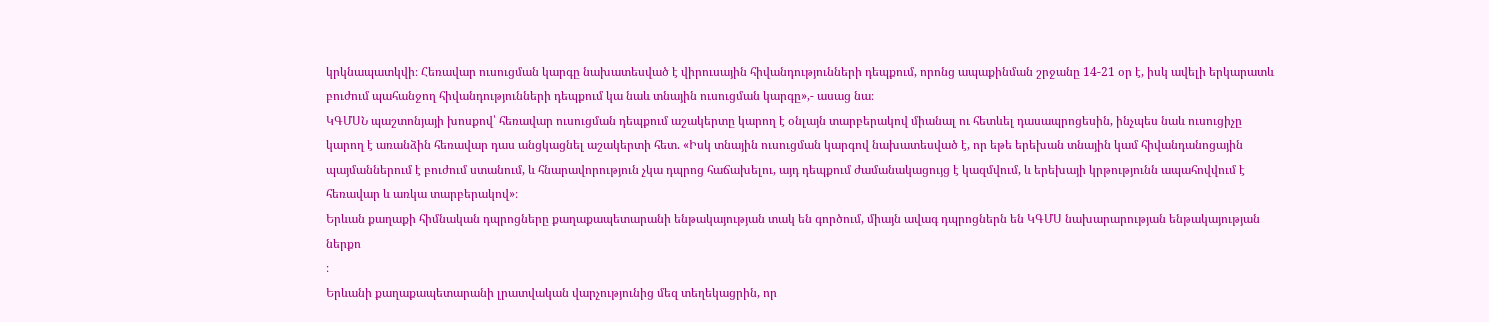կրկնապատկվի։ Հեռավար ուսուցման կարգը նախատեսված է վիրուսային հիվանդությունների դեպքում, որոնց ապաքինման շրջանը 14-21 օր է, իսկ ավելի երկարատև բուժում պահանջող հիվանդությունների դեպքում կա նաև տնային ուսուցման կարգը»,- ասաց նա։
ԿԳՄՍՆ պաշտոնյայի խոսքով՝ հեռավար ուսուցման դեպքում աշակերտը կարող է օնլայն տարբերակով միանալ ու հետևել դասապրոցեսին, ինչպես նաև ուսուցիչը կարող է առանձին հեռավար դաս անցկացնել աշակերտի հետ. «Իսկ տնային ուսուցման կարգով նախատեսված է, որ եթե երեխան տնային կամ հիվանդանոցային պայմաններում է բուժում ստանում, և հնարավորություն չկա դպրոց հաճախելու, այդ դեպքում ժամանակացույց է կազմվում, և երեխայի կրթությունն ապահովվում է հեռավար և առկա տարբերակով»։
Երևան քաղաքի հիմնական դպրոցները քաղաքապետարանի ենթակայության տակ են գործում, միայն ավագ դպրոցներն են ԿԳՄՍ նախարարության ենթակայության ներքո
։
Երևանի քաղաքապետարանի լրատվական վարչությունից մեզ տեղեկացրին, որ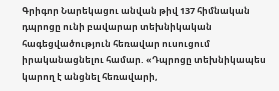Գրիգոր Նարեկացու անվան թիվ 137 հիմնական դպրոցը ունի բավարար տեխնիկական հագեցվածություն հեռավար ուսուցում իրականացնելու համար. «Դպրոցը տեխնիկապես կարող է անցնել հեռավարի,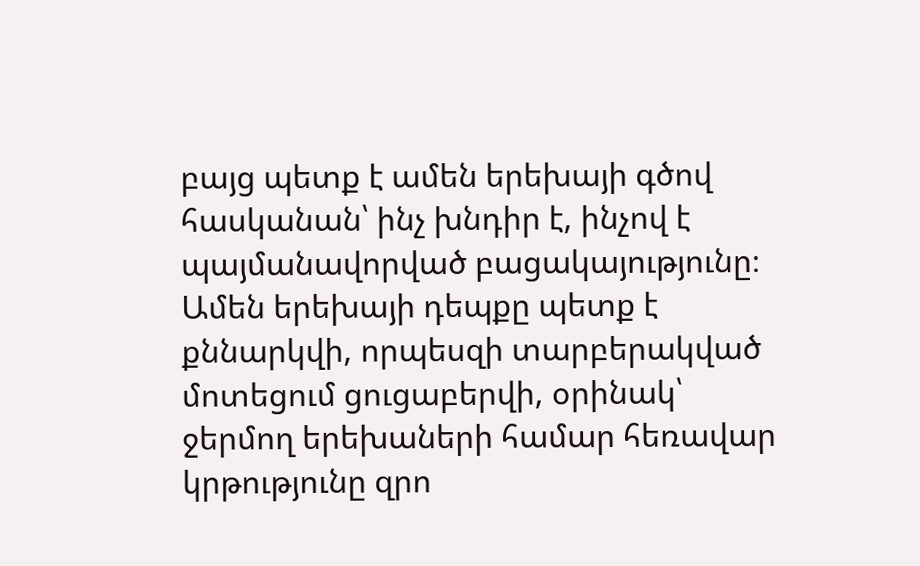բայց պետք է ամեն երեխայի գծով հասկանան՝ ինչ խնդիր է, ինչով է պայմանավորված բացակայությունը։ Ամեն երեխայի դեպքը պետք է քննարկվի, որպեսզի տարբերակված մոտեցում ցուցաբերվի, օրինակ՝ ջերմող երեխաների համար հեռավար կրթությունը զրո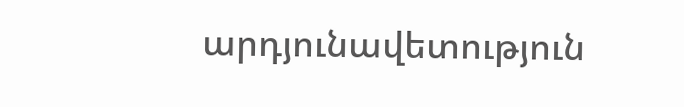արդյունավետություն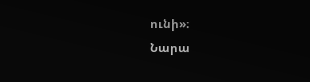ունի»։
Նարա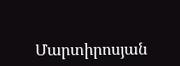Մարտիրոսյան